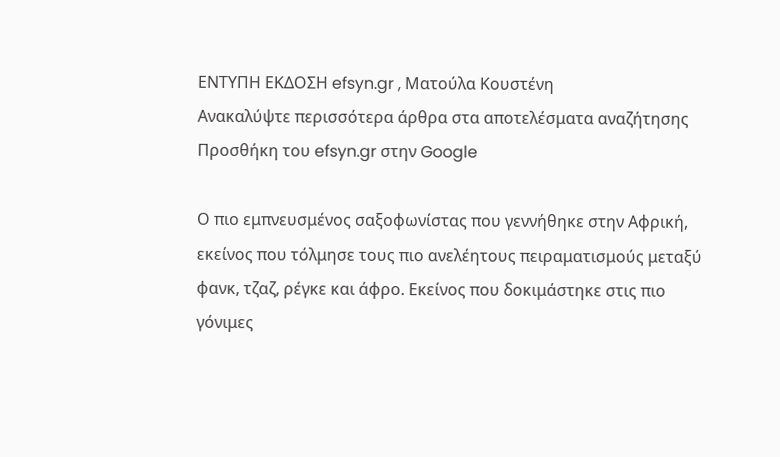ΕΝΤΥΠΗ ΕΚΔΟΣΗ efsyn.gr , Ματούλα Κουστένη
Ανακαλύψτε περισσότερα άρθρα στα αποτελέσματα αναζήτησης
Προσθήκη του efsyn.gr στην Google

Ο πιο εμπνευσμένος σαξοφωνίστας που γεννήθηκε στην Αφρική, εκείνος που τόλμησε τους πιο ανελέητους πειραματισμούς μεταξύ φανκ, τζαζ, ρέγκε και άφρο. Εκείνος που δοκιμάστηκε στις πιο γόνιμες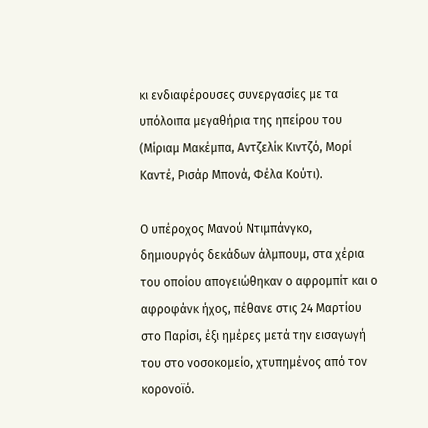κι ενδιαφέρουσες συνεργασίες με τα υπόλοιπα μεγαθήρια της ηπείρου του (Μίριαμ Μακέμπα, Αντζελίκ Κιντζό, Μορί Καντέ, Ρισάρ Μπονά, Φέλα Κούτι).

Ο υπέροχος Μανού Ντιμπάνγκο, δημιουργός δεκάδων άλμπουμ, στα χέρια του οποίου απογειώθηκαν ο αφρομπίτ και ο αφροφάνκ ήχος, πέθανε στις 24 Μαρτίου στο Παρίσι, έξι ημέρες μετά την εισαγωγή του στο νοσοκομείο, χτυπημένος από τον κορονοϊό.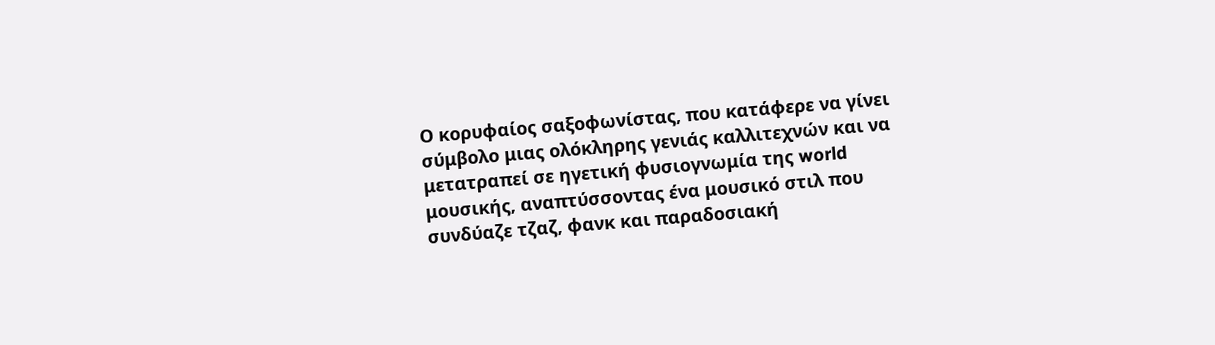Ο κορυφαίος σαξοφωνίστας, που κατάφερε να γίνει σύμβολο μιας ολόκληρης γενιάς καλλιτεχνών και να μετατραπεί σε ηγετική φυσιογνωμία της world μουσικής, αναπτύσσοντας ένα μουσικό στιλ που συνδύαζε τζαζ, φανκ και παραδοσιακή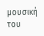μουσική του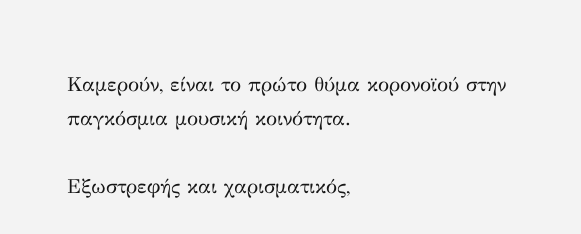Καμερούν, είναι το πρώτο θύμα κορονοϊού στην παγκόσμια μουσική κοινότητα.

Εξωστρεφής και χαρισματικός,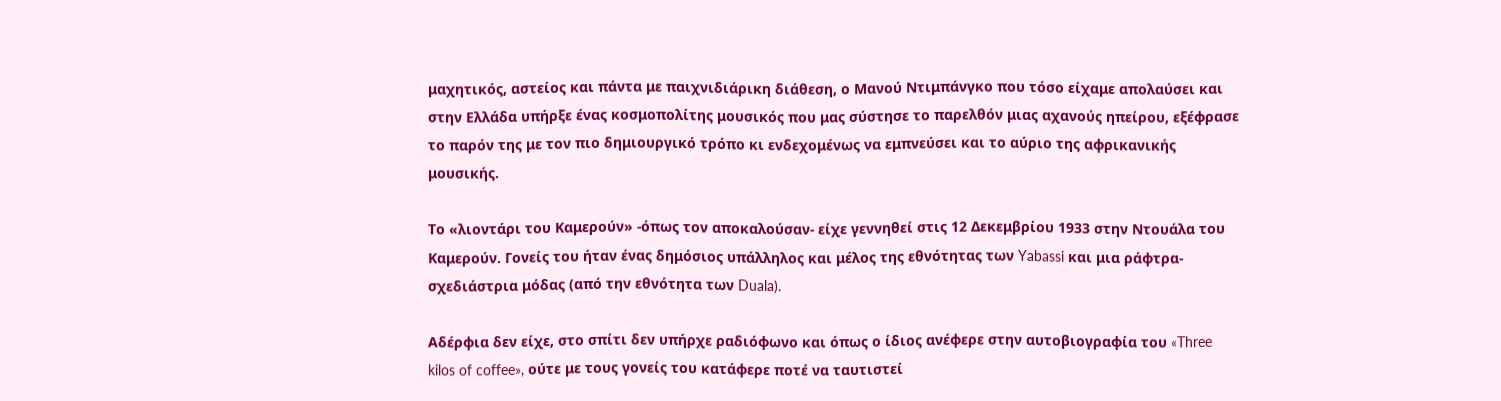μαχητικός, αστείος και πάντα με παιχνιδιάρικη διάθεση, ο Μανού Ντιμπάνγκο που τόσο είχαμε απολαύσει και στην Ελλάδα υπήρξε ένας κοσμοπολίτης μουσικός που μας σύστησε το παρελθόν μιας αχανούς ηπείρου, εξέφρασε το παρόν της με τον πιο δημιουργικό τρόπο κι ενδεχομένως να εμπνεύσει και το αύριο της αφρικανικής μουσικής.

Το «λιοντάρι του Καμερούν» -όπως τον αποκαλούσαν- είχε γεννηθεί στις 12 Δεκεμβρίου 1933 στην Ντουάλα του Καμερούν. Γονείς του ήταν ένας δημόσιος υπάλληλος και μέλος της εθνότητας των Yabassi και μια ράφτρα-σχεδιάστρια μόδας (από την εθνότητα των Duala).

Αδέρφια δεν είχε, στο σπίτι δεν υπήρχε ραδιόφωνο και όπως ο ίδιος ανέφερε στην αυτοβιογραφία του «Three kilos of coffee», ούτε με τους γονείς του κατάφερε ποτέ να ταυτιστεί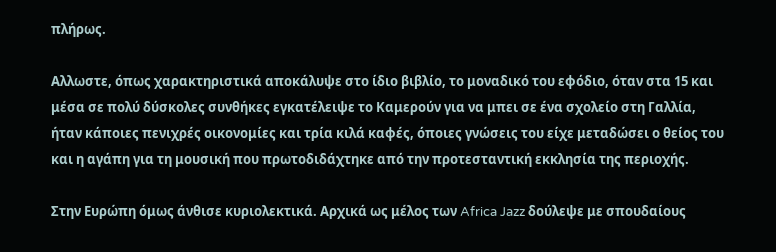πλήρως.

Αλλωστε, όπως χαρακτηριστικά αποκάλυψε στο ίδιο βιβλίο, το μοναδικό του εφόδιο, όταν στα 15 και μέσα σε πολύ δύσκολες συνθήκες εγκατέλειψε το Καμερούν για να μπει σε ένα σχολείο στη Γαλλία, ήταν κάποιες πενιχρές οικονομίες και τρία κιλά καφές, όποιες γνώσεις του είχε μεταδώσει ο θείος του και η αγάπη για τη μουσική που πρωτοδιδάχτηκε από την προτεσταντική εκκλησία της περιοχής.

Στην Ευρώπη όμως άνθισε κυριολεκτικά. Αρχικά ως μέλος των Africa Jazz δούλεψε με σπουδαίους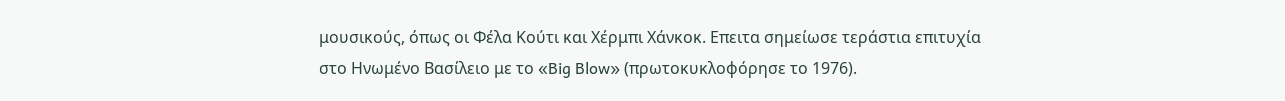μουσικούς, όπως οι Φέλα Κούτι και Χέρμπι Χάνκοκ. Επειτα σημείωσε τεράστια επιτυχία στο Ηνωμένο Βασίλειο με το «Big Blow» (πρωτοκυκλοφόρησε το 1976).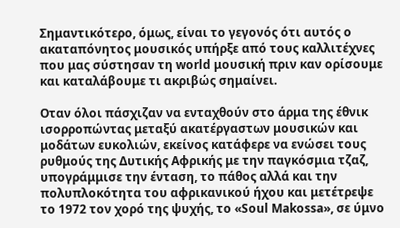Σημαντικότερο, όμως, είναι το γεγονός ότι αυτός ο ακαταπόνητος μουσικός υπήρξε από τους καλλιτέχνες που μας σύστησαν τη world μουσική πριν καν ορίσουμε και καταλάβουμε τι ακριβώς σημαίνει.

Οταν όλοι πάσχιζαν να ενταχθούν στο άρμα της έθνικ ισορροπώντας μεταξύ ακατέργαστων μουσικών και μοδάτων ευκολιών, εκείνος κατάφερε να ενώσει τους ρυθμούς της Δυτικής Αφρικής με την παγκόσμια τζαζ, υπογράμμισε την ένταση, το πάθος αλλά και την πολυπλοκότητα του αφρικανικού ήχου και μετέτρεψε το 1972 τον χορό της ψυχής, το «Soul Makossa», σε ύμνο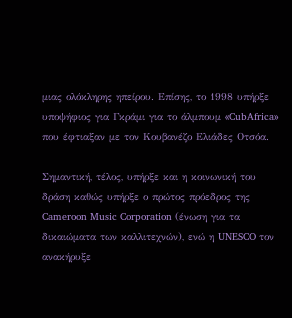μιας ολόκληρης ηπείρου. Επίσης, το 1998 υπήρξε υποψήφιος για Γκράμι για το άλμπουμ «CubAfrica» που έφτιαξαν με τον Κουβανέζο Ελιάδες Οτσόα.

Σημαντική, τέλος, υπήρξε και η κοινωνική του δράση καθώς υπήρξε ο πρώτος πρόεδρος της Cameroon Music Corporation (ένωση για τα δικαιώματα των καλλιτεχνών), ενώ η UNESCO τον ανακήρυξε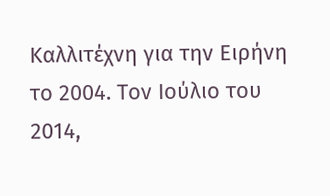Καλλιτέχνη για την Ειρήνη το 2004. Τον Ιούλιο του 2014,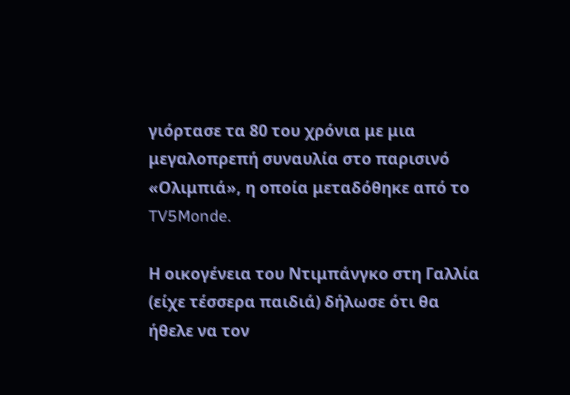γιόρτασε τα 80 του χρόνια με μια μεγαλοπρεπή συναυλία στο παρισινό «Ολιμπιά», η οποία μεταδόθηκε από το TV5Monde.

Η οικογένεια του Ντιμπάνγκο στη Γαλλία (είχε τέσσερα παιδιά) δήλωσε ότι θα ήθελε να τον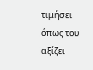τιμήσει όπως του αξίζει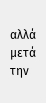αλλά μετά την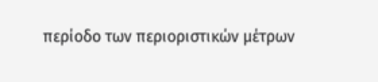περίοδο των περιοριστικών μέτρων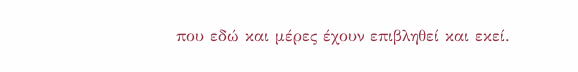που εδώ και μέρες έχουν επιβληθεί και εκεί.